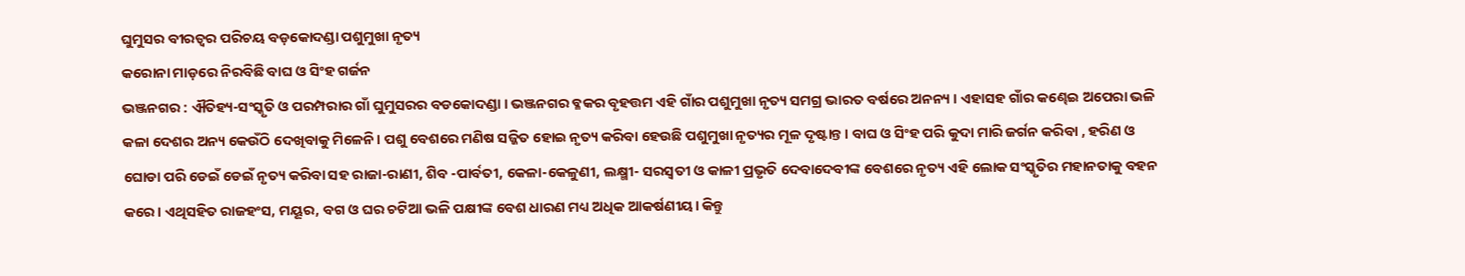ଘୁମୁସର ବୀରତ୍ୱର ପରିଚୟ ବଡ଼କୋଦଣ୍ଡା ପଶୁମୁଖା ନୃତ୍ୟ
କରୋନା ମାଡ଼ରେ ନିରବିଛି ବାଘ ଓ ସିଂହ ଗର୍ଜନ
ଭଞ୍ଜନଗର : ଐତିହ୍ୟ-ସଂସ୍କୃତି ଓ ପରମ୍ପରାର ଗାଁ ଘୁମୁସରର ବଡକୋଦଣ୍ଡା । ଭଞ୍ଜନଗର ବ୍ଳକର ବୃହତ୍ତମ ଏହି ଗାଁର ପଶୁମୁଖା ନୃତ୍ୟ ସମଗ୍ର ଭାରତ ବର୍ଷରେ ଅନନ୍ୟ । ଏହାସହ ଗାଁର କଣ୍ଢେଇ ଅପେରା ଭଳି କଳା ଦେଶର ଅନ୍ୟ କେଉଁଠି ଦେଖିବାକୁ ମିଳେନି। ପଶୁ ବେଶରେ ମଣିଷ ସଜ୍ଜିତ ହୋଇ ନୃତ୍ୟ କରିବା ହେଉଛି ପଶୁମୁଖା ନୃତ୍ୟର ମୂଳ ଦୃଷ୍ଟାନ୍ତ। ବାଘ ଓ ସିଂହ ପରି କୁଦା ମାରି ଜର୍ଗନ କରିବା , ହରିଣ ଓ ଘୋଡା ପରି ଡେଇଁ ଡେଇଁ ନୃତ୍ୟ କରିବା ସହ ରାଜା-ରାଣୀ, ଶିବ -ପାର୍ବତୀ, କେଳା-କେଳୁଣୀ, ଲକ୍ଷ୍ମୀ- ସରସ୍ୱତୀ ଓ କାଳୀ ପ୍ରଭୃତି ଦେବାଦେବୀଙ୍କ ବେଶରେ ନୃତ୍ୟ ଏହି ଲୋକ ସଂସ୍କୃତିର ମହାନତାକୁ ବହନ କରେ। ଏଥିସହିତ ରାଜହଂସ, ମୟୂର, ବଗ ଓ ଘର ଚଟିଆ ଭଳି ପକ୍ଷୀଙ୍କ ବେଶ ଧାରଣ ମଧ୍ୟ ଅଧିକ ଆକର୍ଷଣୀୟ। କିନ୍ତୁ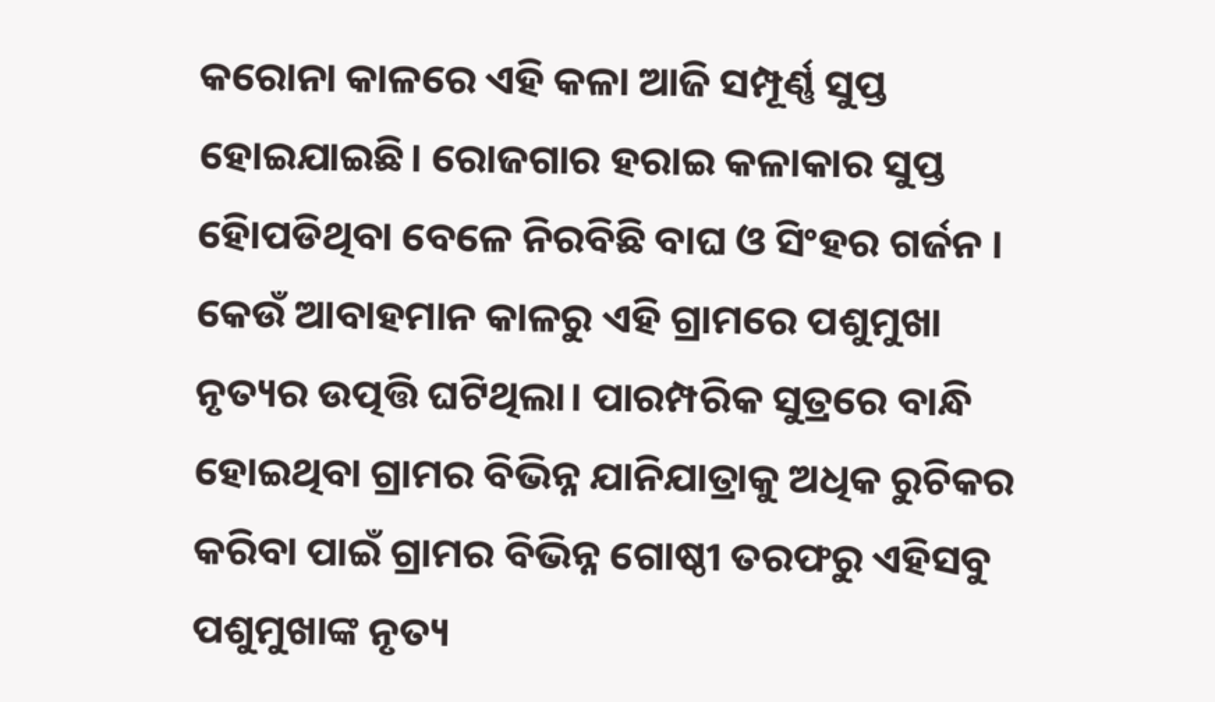କରୋନା କାଳରେ ଏହି କଳା ଆଜି ସମ୍ପୂର୍ଣ୍ଣ ସୁପ୍ତ ହୋଇଯାଇଛି। ରୋଜଗାର ହରାଇ କଳାକାର ସୁପ୍ତ ହୋିପଡିଥିବା ବେଳେ ନିରବିଛି ବାଘ ଓ ସିଂହର ଗର୍ଜନ ।
କେଉଁ ଆବାହମାନ କାଳରୁ ଏହି ଗ୍ରାମରେ ପଶୁମୁଖା ନୃତ୍ୟର ଉତ୍ପତ୍ତି ଘଟିଥିଲା। ପାରମ୍ପରିକ ସୁତ୍ରରେ ବାନ୍ଧି ହୋଇଥିବା ଗ୍ରାମର ବିଭିନ୍ନ ଯାନିଯାତ୍ରାକୁ ଅଧିକ ରୁଚିକର କରିବା ପାଇଁ ଗ୍ରାମର ବିଭିନ୍ନ ଗୋଷ୍ଠୀ ତରଫରୁ ଏହିସବୁ ପଶୁମୁଖାଙ୍କ ନୃତ୍ୟ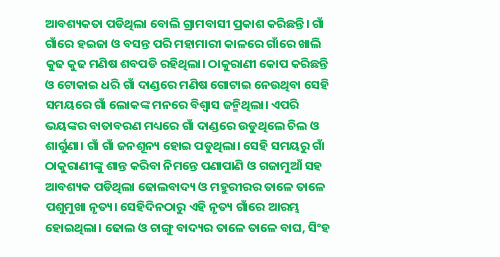ଆବଶ୍ୟକତା ପଡିଥିଲା ବୋଲି ଗ୍ରାମବାସୀ ପ୍ରକାଶ କରିଛନ୍ତି। ଗାଁ ଗାଁରେ ହଇଜା ଓ ବସନ୍ତ ପରି ମହାମାରୀ କାଳରେ ଗାଁରେ ଖାଲି କୁଢ କୁଢ ମଣିଷ ଶବପଡି ରହିଥିଲା। ଠାକୁରାଣୀ କୋପ କରିଛନ୍ତି ଓ ଟୋକାଇ ଧରି ଗାଁ ଦାଣ୍ଡରେ ମଣିଷ ଗୋଟାଇ ନେଉଥିବା ସେହି ସମୟରେ ଗାଁ ଲୋକଙ୍କ ମନରେ ବିଶ୍ୱାସ ଜନ୍ମିଥିଲା। ଏପରି ଭୟଙ୍କର ବାତାବରଣ ମଧ୍ୟରେ ଗାଁ ଦାଣ୍ଡରେ ଉଡୁଥିଲେ ଚିଲ ଓ ଶାର୍ଗୁଣା। ଗାଁ ଗାଁ ଜନଶୂନ୍ୟ ହୋଇ ପଡୁଥିଲା। ସେହି ସମୟରୁ ଗାଁ ଠାକୁରାଣୀଙ୍କୁ ଶାନ୍ତ କରିବା ନିମନ୍ତେ ପଣାପାଣି ଓ ଗଜାମୁଆଁ ସହ ଆବଶ୍ୟକ ପଡିଥିଲା ଢୋଲବାଦ୍ୟ ଓ ମହୁରୀରର ତାଳେ ତାଳେ ପଶୁମୁଖା ନୃତ୍ୟ। ସେହିଦିନଠାରୁ ଏହି ନୃତ୍ୟ ଗାଁରେ ଆରମ୍ଭ ହୋଇଥିଲା। ଢୋଲ ଓ ଚାଙ୍ଗୁ ବାଦ୍ୟର ତାଳେ ତାଳେ ବାଘ, ସିଂହ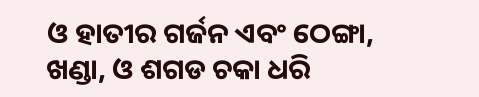ଓ ହାତୀର ଗର୍ଜନ ଏବଂ ଠେଙ୍ଗା, ଖଣ୍ଡା, ଓ ଶଗଡ ଚକା ଧରି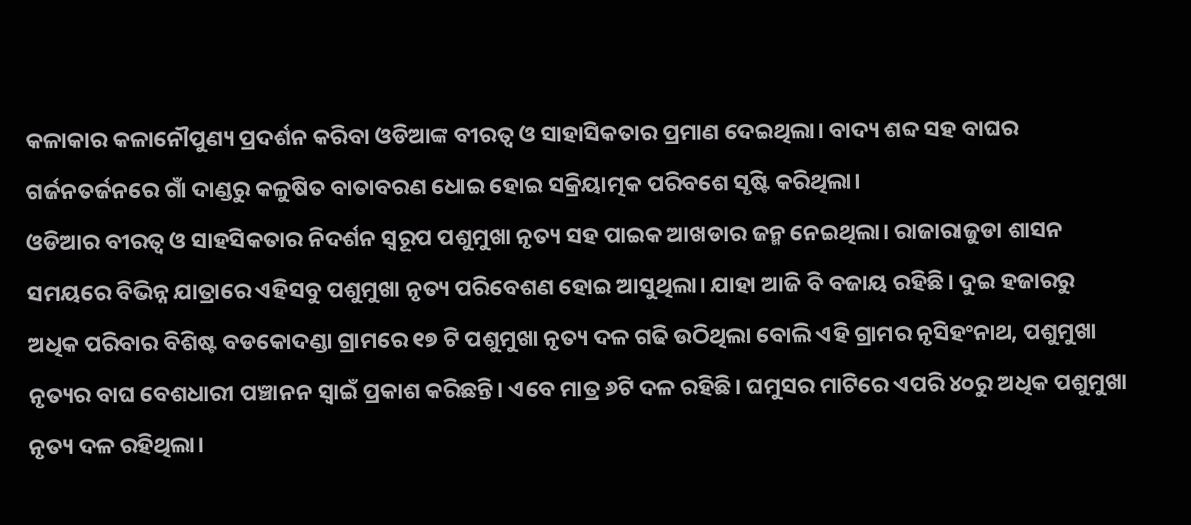କଳାକାର କଳାନୌପୁଣ୍ୟ ପ୍ରଦର୍ଶନ କରିବା ଓଡିଆଙ୍କ ବୀରତ୍ୱ ଓ ସାହାସିକତାର ପ୍ରମାଣ ଦେଇଥିଲା। ବାଦ୍ୟ ଶବ୍ଦ ସହ ବାଘର ଗର୍ଜନତର୍ଜନରେ ଗାଁ ଦାଣ୍ଡରୁ କଳୁଷିତ ବାତାବରଣ ଧୋଇ ହୋଇ ସକ୍ରିୟାତ୍ମକ ପରିବଶେ ସୃଷ୍ଟି କରିଥିଲା।
ଓଡିଆର ବୀରତ୍ୱ ଓ ସାହସିକତାର ନିଦର୍ଶନ ସ୍ୱରୂପ ପଶୁମୁଖା ନୃତ୍ୟ ସହ ପାଇକ ଆଖଡାର ଜନ୍ମ ନେଇଥିଲା। ରାଜାରାଜୁଡା ଶାସନ ସମୟରେ ବିଭିନ୍ନ ଯାତ୍ରାରେ ଏହିସବୁ ପଶୁମୁଖା ନୃତ୍ୟ ପରିବେଶଣ ହୋଇ ଆସୁଥିଲା। ଯାହା ଆଜି ବି ବଜାୟ ରହିଛି। ଦୁଇ ହଜାରରୁ ଅଧିକ ପରିବାର ବିଶିଷ୍ଟ ବଡକୋଦଣ୍ଡା ଗ୍ରାମରେ ୧୭ ଟି ପଶୁମୁଖା ନୃତ୍ୟ ଦଳ ଗଢି ଉଠିଥିଲା ବୋଲି ଏହି ଗ୍ରାମର ନୃସିହଂନାଥ, ପଶୁମୁଖା ନୃତ୍ୟର ବାଘ ବେଶଧାରୀ ପଞ୍ଚାନନ ସ୍ୱାଇଁ ପ୍ରକାଶ କରିଛନ୍ତି। ଏବେ ମାତ୍ର ୬ଟି ଦଳ ରହିଛି। ଘମୁସର ମାଟିରେ ଏପରି ୪୦ରୁ ଅଧିକ ପଶୁମୁଖା ନୃତ୍ୟ ଦଳ ରହିଥିଲା।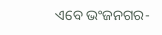ଏବେ ଭଂଜନଗର-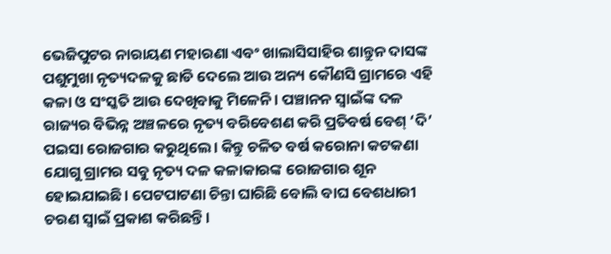ଭେଜିପୁଟର ନାରାୟଣ ମହାରଣା ଏବଂ ଖାଲାସିସାହିର ଶାନ୍ତୁନ ଦାସଙ୍କ ପଶୁମୁଖା ନୃତ୍ୟଦଳକୁ ଛାଡି ଦେଲେ ଆଉ ଅନ୍ୟ କୌଣସି ଗ୍ରାମରେ ଏହି କଳା ଓ ସଂସ୍କତି ଆଉ ଦେଖିବାକୁ ମିଳେନି। ପଞ୍ଚାନନ ସ୍ୱାଇଁଙ୍କ ଦଳ ରାଜ୍ୟର ବିଭିନ୍ନ ଅଞ୍ଚଳରେ ନୃତ୍ୟ ବରିବେଶଣ କରି ପ୍ରତିବର୍ଷ ବେଶ୍ ‘ଦି’ ପଇସା ରୋଜଗାର କରୁଥିଲେ। କିନ୍ତୁ ଚଳିତ ବର୍ଷ କରୋନା କଟକଣା ଯୋଗୁ ଗ୍ରାମର ସବୁ ନୃତ୍ୟ ଦଳ କଳାକାରଙ୍କ ରୋଜଗାର ଶୂନ ହୋଇଯାଇଛି। ପେଟପାଟଣା ଚିନ୍ତା ଘାରିଛି ବୋଲି ବାଘ ବେଶଧାରୀ ଚରଣ ସ୍ୱାଇଁ ପ୍ରକାଶ କରିଛନ୍ତି।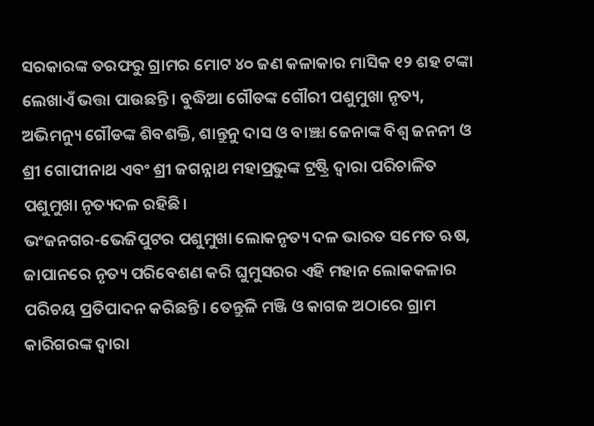ସରକାରଙ୍କ ତରଫରୁ ଗ୍ରାମର ମୋଟ ୪୦ ଜଣ କଳାକାର ମାସିକ ୧୨ ଶହ ଟଙ୍କା ଲେଖାଏଁ ଭତ୍ତା ପାଉଛନ୍ତି। ବୁଦ୍ଧିଆ ଗୌଡଙ୍କ ଗୌରୀ ପଶୁମୁଖା ନୃତ୍ୟ, ଅଭିମନ୍ୟୁ ଗୌଡଙ୍କ ଶିବଶକ୍ତି, ଶାନ୍ତୁନୁ ଦାସ ଓ ବାଞ୍ଝା ଜେନାଙ୍କ ବିଶ୍ୱ ଜନନୀ ଓ ଶ୍ରୀ ଗୋପୀନାଥ ଏବଂ ଶ୍ରୀ ଜଗନ୍ନାଥ ମହାପ୍ରଭୁଙ୍କ ଟ୍ରଷ୍ଟ୍ରି ଦ୍ୱାରା ପରିଚାଳିତ ପଶୁମୁଖା ନୃତ୍ୟଦଳ ରହିଛି।
ଭଂଜନଗର-ଭେଜିପୁଟର ପଶୁମୁଖା ଲୋକନୃତ୍ୟ ଦଳ ଭାରତ ସମେତ ଋଷ, ଜାପାନରେ ନୃତ୍ୟ ପରିବେଶଣ କରି ଘୁମୁସରର ଏହି ମହାନ ଲୋକକଳାର ପରିଚୟ ପ୍ରତିପାଦନ କରିଛନ୍ତି। ତେନ୍ତୁଳି ମଞ୍ଜି ଓ କାଗଜ ଅଠାରେ ଗ୍ରାମ କାରିଗରଙ୍କ ଦ୍ୱାରା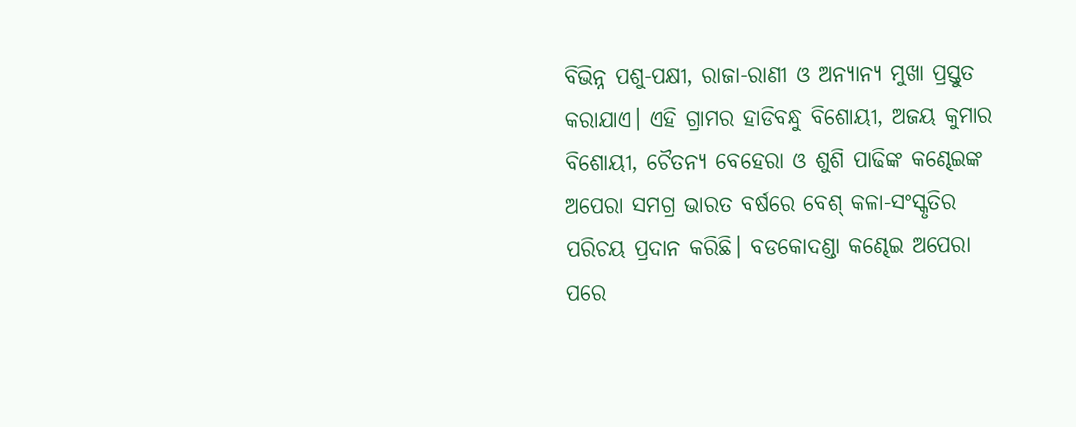ବିଭିନ୍ନ ପଶୁ-ପକ୍ଷୀ, ରାଜା-ରାଣୀ ଓ ଅନ୍ୟାନ୍ୟ ମୁଖା ପ୍ରସ୍ତୁତ କରାଯାଏ। ଏହି ଗ୍ରାମର ହାଡିବନ୍ଧୁ ବିଶୋୟୀ, ଅଜୟ କୁମାର ବିଶୋୟୀ, ଚୈତନ୍ୟ ବେହେରା ଓ ଶୁଶି ପାଢିଙ୍କ କଣ୍ଢେଇଙ୍କ ଅପେରା ସମଗ୍ର ଭାରତ ବର୍ଷରେ ବେଶ୍ କଳା-ସଂସ୍କୃତିର ପରିଚୟ ପ୍ରଦାନ କରିଛି। ବଡକୋଦଣ୍ଡା କଣ୍ଢେଇ ଅପେରା ପରେ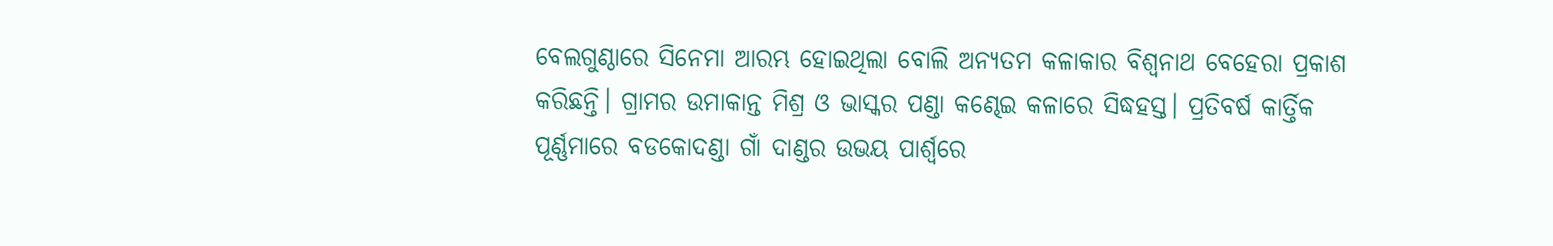ବେଲଗୁଣ୍ଠାରେ ସିନେମା ଆରମ୍ଭ ହୋଇଥିଲା ବୋଲି ଅନ୍ୟତମ କଳାକାର ବିଶ୍ବନାଥ ବେହେରା ପ୍ରକାଶ କରିଛନ୍ତି। ଗ୍ରାମର ଉମାକାନ୍ତ ମିଶ୍ର ଓ ଭାସ୍କର ପଣ୍ଡା କଣ୍ଢେଇ କଳାରେ ସିଦ୍ଧହସ୍ତ। ପ୍ରତିବର୍ଷ କାର୍ତ୍ତିକ ପୂର୍ଣ୍ଣମାରେ ବଡକୋଦଣ୍ଡା ଗାଁ ଦାଣ୍ଡର ଉଭୟ ପାର୍ଶ୍ବରେ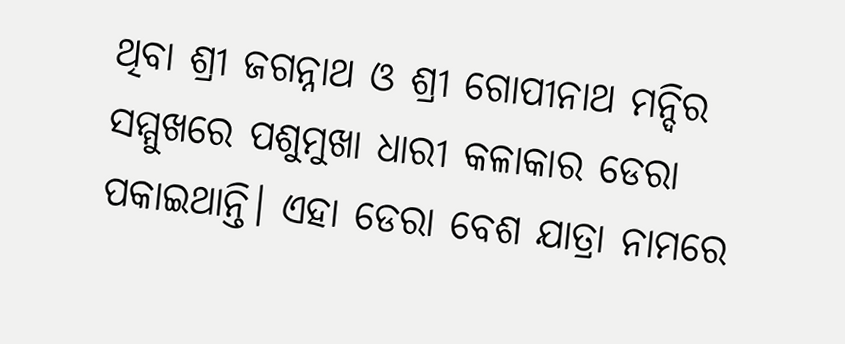ଥିବା ଶ୍ରୀ ଜଗନ୍ନାଥ ଓ ଶ୍ରୀ ଗୋପୀନାଥ ମନ୍ଦିର ସମ୍ମୁଖରେ ପଶୁମୁଖା ଧାରୀ କଳାକାର ଡେରା ପକାଇଥାନ୍ତି। ଏହା ଡେରା ବେଶ ଯାତ୍ରା ନାମରେ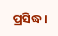ପ୍ରସିଦ୍ଧ।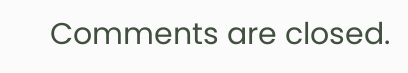Comments are closed.